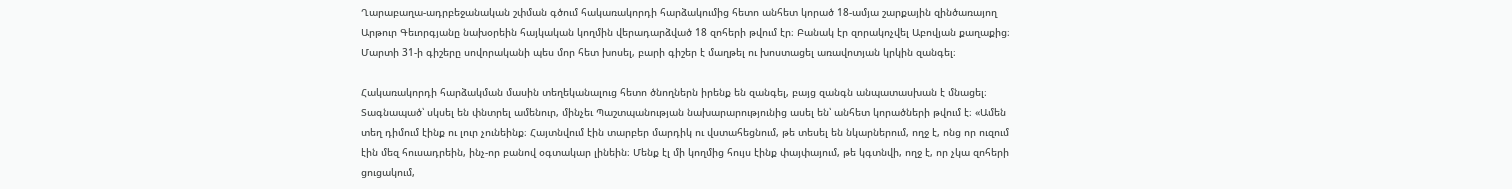Ղարաբաղա-ադրբեջանական շփման գծում հակառակորդի հարձակումից հետո անհետ կորած 18-ամյա շարքային զինծառայող Արթուր Գեւորգյանը նախօրեին հայկական կողմին վերադարձված 18 զոհերի թվում էր։ Բանակ էր զորակոչվել Աբովյան քաղաքից։ Մարտի 31-ի գիշերը սովորականի պես մոր հետ խոսել, բարի գիշեր է մաղթել ու խոստացել առավոտյան կրկին զանգել։

Հակառակորդի հարձակման մասին տեղեկանալուց հետո ծնողներն իրենք են զանգել, բայց զանգն անպատասխան է մնացել։ Տագնապած՝ սկսել են փնտրել ամենուր, մինչեւ Պաշտպանության նախարարությունից ասել են՝ անհետ կորածների թվում է։ «Ամեն տեղ դիմում էինք ու լուր չունեինք։ Հայտնվում էին տարբեր մարդիկ ու վստահեցնում, թե տեսել են նկարներում, ողջ է, ոնց որ ուզում էին մեզ հուսադրեին, ինչ-որ բանով օգտակար լինեին։ Մենք էլ մի կողմից հույս էինք փայփայում, թե կգտնվի, ողջ է, որ չկա զոհերի ցուցակում,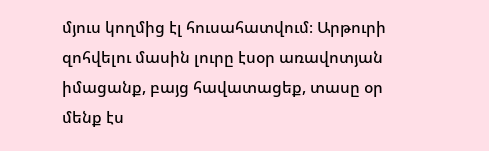մյուս կողմից էլ հուսահատվում։ Արթուրի զոհվելու մասին լուրը էսօր առավոտյան իմացանք, բայց հավատացեք, տասը օր մենք էս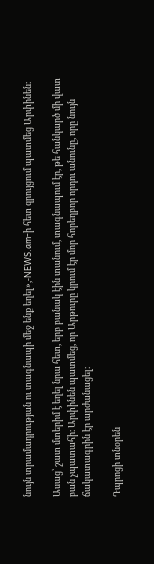նույն տրամադրության ու տագնապի մեջ ենք եղել»,-NEWS.am-ի հետ զրույցում պատմեց Արփինեն։

Ասաց՝ շատ մտերիմ է եղել նրա հետ, երբ բանակ էին տանում, տագնապում էր, թե հանկարծ մի վատ բան չպատահի։ Արփինեն պատմեց, որ Արթուրը կրում էր մոր հորեղբոր որդու անունը, որը նույն ճակատագրին էր արժանացել։

Դպրոցի տնօրեն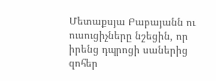Մետաքսյա Բաբայանն ու ուսուցիչները նշեցին, որ իրենց դպրոցի սաներից զոհեր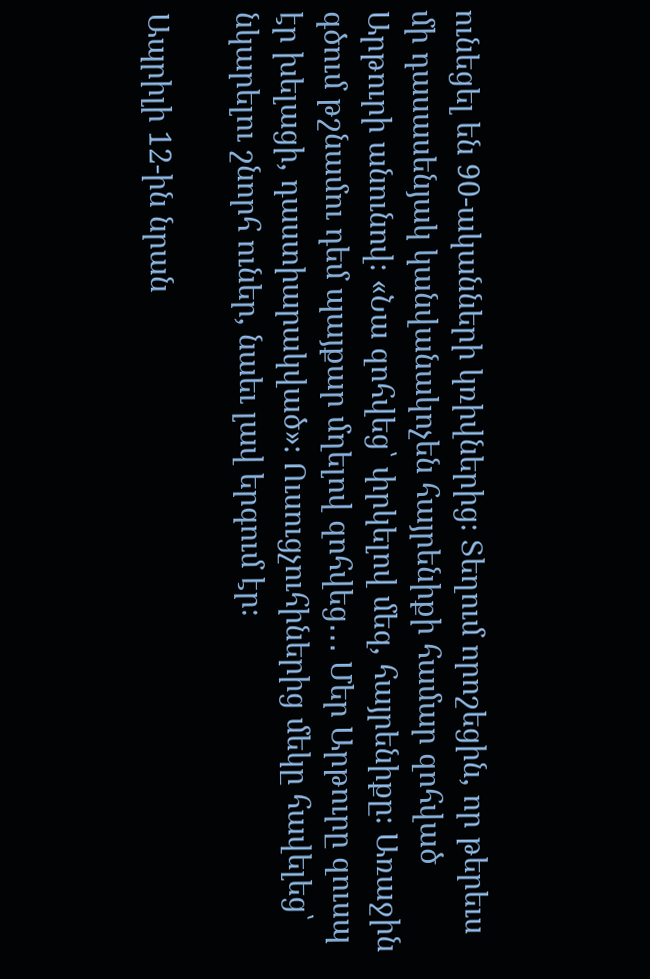ունեցել են 90-ականների կռիվներից։ Տեղում որոշեցին, որ թերեւս մի դասասենյակ կանվանակոչեն հայրենիքի համար զոհված Արթուրի անունով։ «Նա զոհվեց՝ փրկելով մեզ, հայրենիքը։ Առաջին գծում թշնամու դեմ պայքար մղելով զոհվեց․․․ Մեր Արթուրը զուսպ էր խելացի, դաստիարակված»։ Ուսուցչուհիներից մեկը հավելեց՝ նկարելու շնորհ ուներ, նաեւ լավ երգում էր։

Ապրիլի 12-ին նրան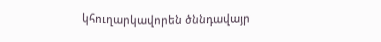կհուղարկավորեն ծննդավայր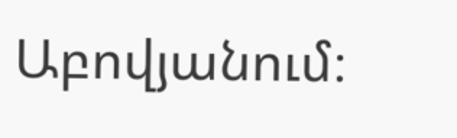Աբովյանում։